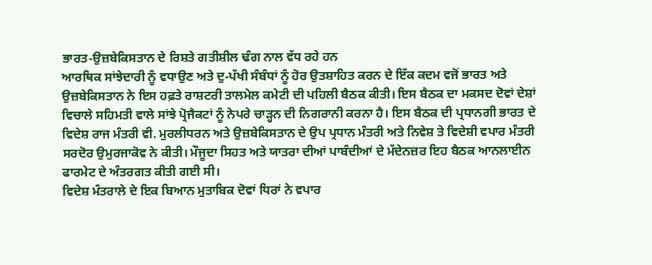ਭਾਰਤ-ਉਜ਼ਬੇਕਿਸਤਾਨ ਦੇ ਰਿਸ਼ਤੇ ਗਤੀਸ਼ੀਲ ਢੰਗ ਨਾਲ ਵੱਧ ਰਹੇ ਹਨ
ਆਰਥਿਕ ਸਾਂਝੇਦਾਰੀ ਨੂੰ ਵਧਾਉਣ ਅਤੇ ਦੁ-ਪੱਖੀ ਸੰਬੰਧਾਂ ਨੂੰ ਹੋਰ ਉਤਸ਼ਾਹਿਤ ਕਰਨ ਦੇ ਇੱਕ ਕਦਮ ਵਜੋਂ ਭਾਰਤ ਅਤੇ ਉਜ਼ਬੇਕਿਸਤਾਨ ਨੇ ਇਸ ਹਫ਼ਤੇ ਰਾਸ਼ਟਰੀ ਤਾਲਮੇਲ ਕਮੇਟੀ ਦੀ ਪਹਿਲੀ ਬੈਠਕ ਕੀਤੀ। ਇਸ ਬੈਠਕ ਦਾ ਮਕਸਦ ਦੋਵਾਂ ਦੇਸ਼ਾਂ ਵਿਚਾਲੇ ਸਹਿਮਤੀ ਵਾਲੇ ਸਾਂਝੇ ਪ੍ਰੋਜੈਕਟਾਂ ਨੂੰ ਨੇਪਰੇ ਚਾੜ੍ਹਨ ਦੀ ਨਿਗਰਾਨੀ ਕਰਨਾ ਹੈ। ਇਸ ਬੈਠਕ ਦੀ ਪ੍ਰਧਾਨਗੀ ਭਾਰਤ ਦੇ ਵਿਦੇਸ਼ ਰਾਜ ਮੰਤਰੀ ਵੀ. ਮੁਰਲੀਧਰਨ ਅਤੇ ਉਜ਼ਬੇਕਿਸਤਾਨ ਦੇ ਉਪ ਪ੍ਰਧਾਨ ਮੰਤਰੀ ਅਤੇ ਨਿਵੇਸ਼ ਤੇ ਵਿਦੇਸ਼ੀ ਵਪਾਰ ਮੰਤਰੀ ਸਰਦੋਰ ਉਮੁਰਜਾਕੋਵ ਨੇ ਕੀਤੀ। ਮੌਜੂਦਾ ਸਿਹਤ ਅਤੇ ਯਾਤਰਾ ਦੀਆਂ ਪਾਬੰਦੀਆਂ ਦੇ ਮੱਦੇਨਜ਼ਰ ਇਹ ਬੈਠਕ ਆਨਲਾਈਨ ਫਾਰਮੇਟ ਦੇ ਅੰਤਰਗਤ ਕੀਤੀ ਗਈ ਸੀ।
ਵਿਦੇਸ਼ ਮੰਤਰਾਲੇ ਦੇ ਇਕ ਬਿਆਨ ਮੁਤਾਬਿਕ ਦੋਵਾਂ ਧਿਰਾਂ ਨੇ ਵਪਾਰ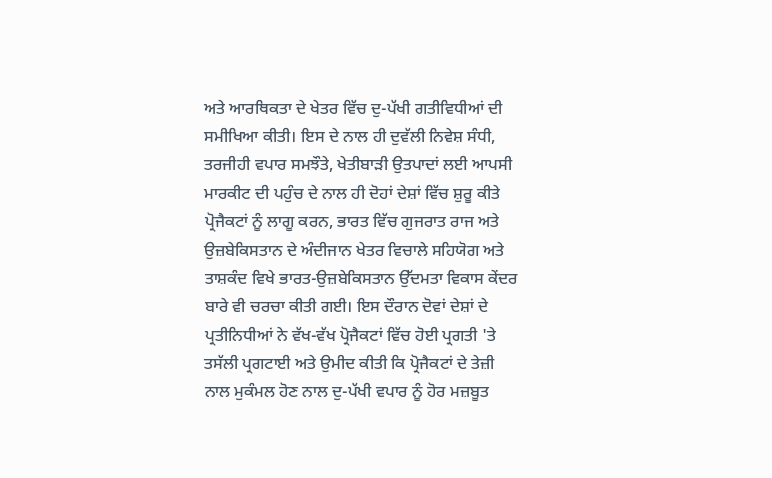ਅਤੇ ਆਰਥਿਕਤਾ ਦੇ ਖੇਤਰ ਵਿੱਚ ਦੁ-ਪੱਖੀ ਗਤੀਵਿਧੀਆਂ ਦੀ ਸਮੀਖਿਆ ਕੀਤੀ। ਇਸ ਦੇ ਨਾਲ ਹੀ ਦੁਵੱਲੀ ਨਿਵੇਸ਼ ਸੰਧੀ, ਤਰਜੀਹੀ ਵਪਾਰ ਸਮਝੌਤੇ, ਖੇਤੀਬਾੜੀ ਉਤਪਾਦਾਂ ਲਈ ਆਪਸੀ ਮਾਰਕੀਟ ਦੀ ਪਹੁੰਚ ਦੇ ਨਾਲ ਹੀ ਦੋਹਾਂ ਦੇਸ਼ਾਂ ਵਿੱਚ ਸ਼ੁਰੂ ਕੀਤੇ ਪ੍ਰੋਜੈਕਟਾਂ ਨੂੰ ਲਾਗੂ ਕਰਨ, ਭਾਰਤ ਵਿੱਚ ਗੁਜਰਾਤ ਰਾਜ ਅਤੇ ਉਜ਼ਬੇਕਿਸਤਾਨ ਦੇ ਅੰਦੀਜਾਨ ਖੇਤਰ ਵਿਚਾਲੇ ਸਹਿਯੋਗ ਅਤੇ ਤਾਸ਼ਕੰਦ ਵਿਖੇ ਭਾਰਤ-ਉਜ਼ਬੇਕਿਸਤਾਨ ਉੱਦਮਤਾ ਵਿਕਾਸ ਕੇਂਦਰ ਬਾਰੇ ਵੀ ਚਰਚਾ ਕੀਤੀ ਗਈ। ਇਸ ਦੌਰਾਨ ਦੋਵਾਂ ਦੇਸ਼ਾਂ ਦੇ ਪ੍ਰਤੀਨਿਧੀਆਂ ਨੇ ਵੱਖ-ਵੱਖ ਪ੍ਰੋਜੈਕਟਾਂ ਵਿੱਚ ਹੋਈ ਪ੍ਰਗਤੀ 'ਤੇ ਤਸੱਲੀ ਪ੍ਰਗਟਾਈ ਅਤੇ ਉਮੀਦ ਕੀਤੀ ਕਿ ਪ੍ਰੋਜੈਕਟਾਂ ਦੇ ਤੇਜ਼ੀ ਨਾਲ ਮੁਕੰਮਲ ਹੋਣ ਨਾਲ ਦੁ-ਪੱਖੀ ਵਪਾਰ ਨੂੰ ਹੋਰ ਮਜ਼ਬੂਤ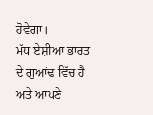ਹੋਵੇਗਾ।
ਮੱਧ ਏਸ਼ੀਆ ਭਾਰਤ ਦੇ ਗੁਆਂਢ ਵਿੱਚ ਹੈ ਅਤੇ ਆਪਣੇ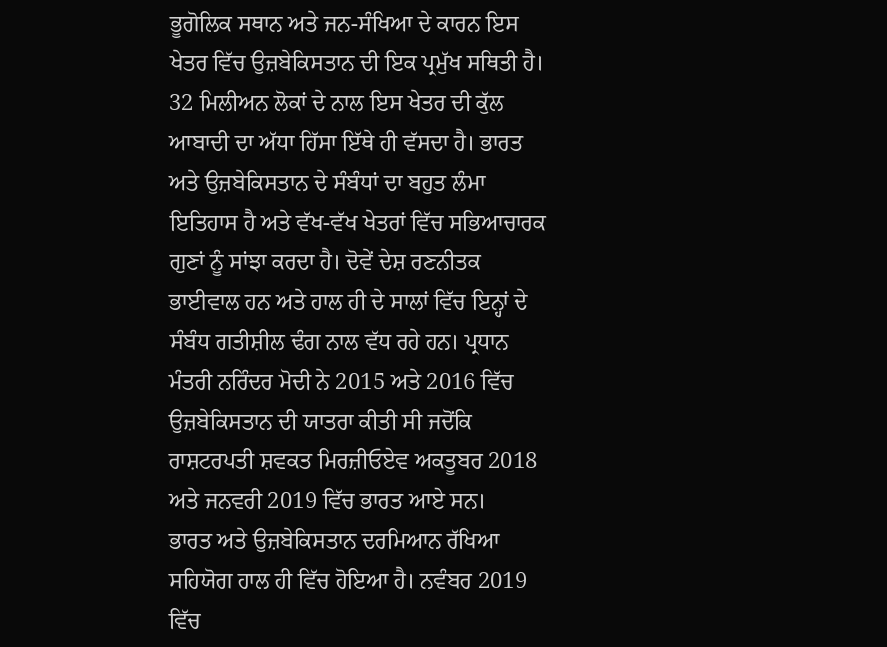ਭੂਗੋਲਿਕ ਸਥਾਨ ਅਤੇ ਜਨ-ਸੰਖਿਆ ਦੇ ਕਾਰਨ ਇਸ ਖੇਤਰ ਵਿੱਚ ਉਜ਼ਬੇਕਿਸਤਾਨ ਦੀ ਇਕ ਪ੍ਰਮੁੱਖ ਸਥਿਤੀ ਹੈ। 32 ਮਿਲੀਅਨ ਲੋਕਾਂ ਦੇ ਨਾਲ ਇਸ ਖੇਤਰ ਦੀ ਕੁੱਲ ਆਬਾਦੀ ਦਾ ਅੱਧਾ ਹਿੱਸਾ ਇੱਥੇ ਹੀ ਵੱਸਦਾ ਹੈ। ਭਾਰਤ ਅਤੇ ਉਜ਼ਬੇਕਿਸਤਾਨ ਦੇ ਸੰਬੰਧਾਂ ਦਾ ਬਹੁਤ ਲੰਮਾ ਇਤਿਹਾਸ ਹੈ ਅਤੇ ਵੱਖ-ਵੱਖ ਖੇਤਰਾਂ ਵਿੱਚ ਸਭਿਆਚਾਰਕ ਗੁਣਾਂ ਨੂੰ ਸਾਂਝਾ ਕਰਦਾ ਹੈ। ਦੋਵੇਂ ਦੇਸ਼ ਰਣਨੀਤਕ ਭਾਈਵਾਲ ਹਨ ਅਤੇ ਹਾਲ ਹੀ ਦੇ ਸਾਲਾਂ ਵਿੱਚ ਇਨ੍ਹਾਂ ਦੇ ਸੰਬੰਧ ਗਤੀਸ਼ੀਲ ਢੰਗ ਨਾਲ ਵੱਧ ਰਹੇ ਹਨ। ਪ੍ਰਧਾਨ ਮੰਤਰੀ ਨਰਿੰਦਰ ਮੋਦੀ ਨੇ 2015 ਅਤੇ 2016 ਵਿੱਚ ਉਜ਼ਬੇਕਿਸਤਾਨ ਦੀ ਯਾਤਰਾ ਕੀਤੀ ਸੀ ਜਦੋਂਕਿ ਰਾਸ਼ਟਰਪਤੀ ਸ਼ਵਕਤ ਮਿਰਜ਼ੀਓਏਵ ਅਕਤੂਬਰ 2018 ਅਤੇ ਜਨਵਰੀ 2019 ਵਿੱਚ ਭਾਰਤ ਆਏ ਸਨ।
ਭਾਰਤ ਅਤੇ ਉਜ਼ਬੇਕਿਸਤਾਨ ਦਰਮਿਆਨ ਰੱਖਿਆ ਸਹਿਯੋਗ ਹਾਲ ਹੀ ਵਿੱਚ ਹੋਇਆ ਹੈ। ਨਵੰਬਰ 2019 ਵਿੱਚ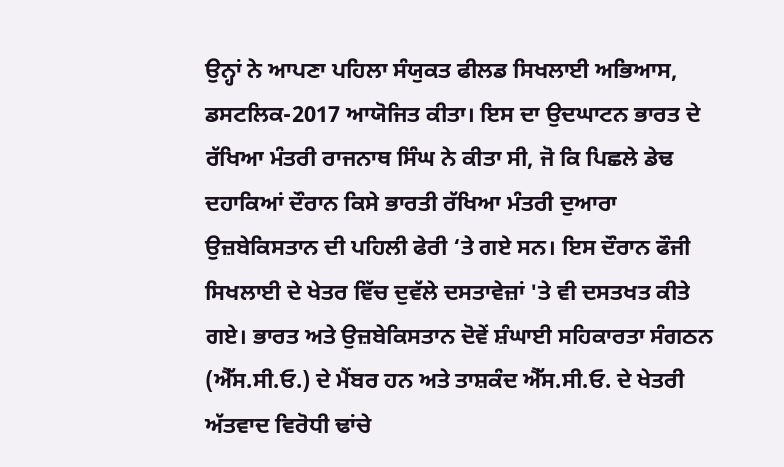ਉਨ੍ਹਾਂ ਨੇ ਆਪਣਾ ਪਹਿਲਾ ਸੰਯੁਕਤ ਫੀਲਡ ਸਿਖਲਾਈ ਅਭਿਆਸ, ਡਸਟਲਿਕ-2017 ਆਯੋਜਿਤ ਕੀਤਾ। ਇਸ ਦਾ ਉਦਘਾਟਨ ਭਾਰਤ ਦੇ ਰੱਖਿਆ ਮੰਤਰੀ ਰਾਜਨਾਥ ਸਿੰਘ ਨੇ ਕੀਤਾ ਸੀ, ਜੋ ਕਿ ਪਿਛਲੇ ਡੇਢ ਦਹਾਕਿਆਂ ਦੌਰਾਨ ਕਿਸੇ ਭਾਰਤੀ ਰੱਖਿਆ ਮੰਤਰੀ ਦੁਆਰਾ ਉਜ਼ਬੇਕਿਸਤਾਨ ਦੀ ਪਹਿਲੀ ਫੇਰੀ ‘ਤੇ ਗਏ ਸਨ। ਇਸ ਦੌਰਾਨ ਫੌਜੀ ਸਿਖਲਾਈ ਦੇ ਖੇਤਰ ਵਿੱਚ ਦੁਵੱਲੇ ਦਸਤਾਵੇਜ਼ਾਂ 'ਤੇ ਵੀ ਦਸਤਖਤ ਕੀਤੇ ਗਏ। ਭਾਰਤ ਅਤੇ ਉਜ਼ਬੇਕਿਸਤਾਨ ਦੋਵੇਂ ਸ਼ੰਘਾਈ ਸਹਿਕਾਰਤਾ ਸੰਗਠਨ (ਐੱਸ.ਸੀ.ਓ.) ਦੇ ਮੈਂਬਰ ਹਨ ਅਤੇ ਤਾਸ਼ਕੰਦ ਐੱਸ.ਸੀ.ਓ. ਦੇ ਖੇਤਰੀ ਅੱਤਵਾਦ ਵਿਰੋਧੀ ਢਾਂਚੇ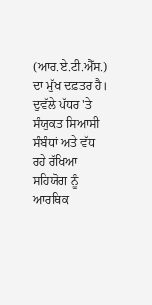(ਆਰ.ਏ.ਟੀ.ਐੱਸ.) ਦਾ ਮੁੱਖ ਦਫ਼ਤਰ ਹੈ।
ਦੁਵੱਲੇ ਪੱਧਰ 'ਤੇ ਸੰਯੁਕਤ ਸਿਆਸੀ ਸੰਬੰਧਾਂ ਅਤੇ ਵੱਧ ਰਹੇ ਰੱਖਿਆ ਸਹਿਯੋਗ ਨੂੰ ਆਰਥਿਕ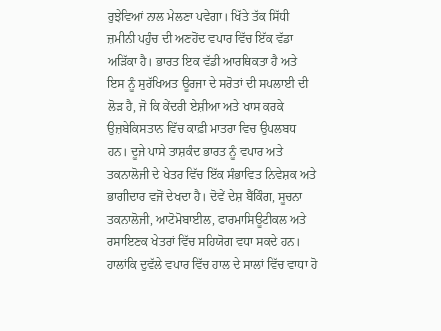ਰੁਝੇਵਿਆਂ ਨਾਲ ਮੇਲਣਾ ਪਵੇਗਾ। ਖਿੱਤੇ ਤੱਕ ਸਿੱਧੀ ਜ਼ਮੀਨੀ ਪਹੁੰਚ ਦੀ ਅਣਹੋਂਦ ਵਪਾਰ ਵਿੱਚ ਇੱਕ ਵੱਡਾ ਅੜਿੱਕਾ ਹੈ। ਭਾਰਤ ਇਕ ਵੱਡੀ ਆਰਥਿਕਤਾ ਹੈ ਅਤੇ ਇਸ ਨੂੰ ਸੁਰੱਖਿਅਤ ਊਰਜਾ ਦੇ ਸਰੋਤਾਂ ਦੀ ਸਪਲਾਈ ਦੀ ਲੋੜ ਹੈ, ਜੋ ਕਿ ਕੇਂਦਰੀ ਏਸ਼ੀਆ ਅਤੇ ਖਾਸ ਕਰਕੇ ਉਜ਼ਬੇਕਿਸਤਾਨ ਵਿੱਚ ਕਾਫ਼ੀ ਮਾਤਰਾ ਵਿਚ ਉਪਲਬਧ ਹਨ। ਦੂਜੇ ਪਾਸੇ ਤਾਸ਼ਕੰਦ ਭਾਰਤ ਨੂੰ ਵਪਾਰ ਅਤੇ ਤਕਨਾਲੋਜੀ ਦੇ ਖੇਤਰ ਵਿੱਚ ਇੱਕ ਸੰਭਾਵਿਤ ਨਿਵੇਸ਼ਕ ਅਤੇ ਭਾਗੀਦਾਰ ਵਜੋਂ ਦੇਖਦਾ ਹੈ। ਦੋਵੇਂ ਦੇਸ਼ ਬੈਂਕਿੰਗ, ਸੂਚਨਾ ਤਕਨਾਲੋਜੀ, ਆਟੋਮੋਬਾਈਲ, ਫਾਰਮਾਸਿਊਟੀਕਲ ਅਤੇ ਰਸਾਇਣਕ ਖੇਤਰਾਂ ਵਿੱਚ ਸਹਿਯੋਗ ਵਧਾ ਸਕਦੇ ਹਨ। ਹਾਲਾਂਕਿ ਦੁਵੱਲੇ ਵਪਾਰ ਵਿੱਚ ਹਾਲ ਦੇ ਸਾਲਾਂ ਵਿੱਚ ਵਾਧਾ ਹੋ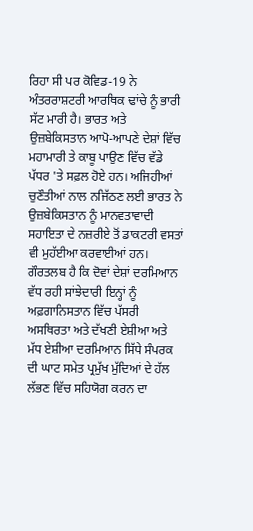ਰਿਹਾ ਸੀ ਪਰ ਕੋਵਿਡ-19 ਨੇ ਅੰਤਰਰਾਸ਼ਟਰੀ ਆਰਥਿਕ ਢਾਂਚੇ ਨੂੰ ਭਾਰੀ ਸੱਟ ਮਾਰੀ ਹੈ। ਭਾਰਤ ਅਤੇ ਉਜ਼ਬੇਕਿਸਤਾਨ ਆਪੋ-ਆਪਣੇ ਦੇਸ਼ਾਂ ਵਿੱਚ ਮਹਾਮਾਰੀ ਤੇ ਕਾਬੂ ਪਾਉਣ ਵਿੱਚ ਵੱਡੇ ਪੱਧਰ 'ਤੇ ਸਫ਼ਲ ਹੋਏ ਹਨ। ਅਜਿਹੀਆਂ ਚੁਣੌਤੀਆਂ ਨਾਲ ਨਜਿੱਠਣ ਲਈ ਭਾਰਤ ਨੇ ਉਜ਼ਬੇਕਿਸਤਾਨ ਨੂੰ ਮਾਨਵਤਾਵਾਦੀ ਸਹਾਇਤਾ ਦੇ ਨਜ਼ਰੀਏ ਤੋਂ ਡਾਕਟਰੀ ਵਸਤਾਂ ਵੀ ਮੁਹੱਈਆ ਕਰਵਾਈਆਂ ਹਨ।
ਗੌਰਤਲਬ ਹੈ ਕਿ ਦੋਵਾਂ ਦੇਸ਼ਾਂ ਦਰਮਿਆਨ ਵੱਧ ਰਹੀ ਸਾਂਝੇਦਾਰੀ ਇਨ੍ਹਾਂ ਨੂੰ ਅਫ਼ਗਾਨਿਸਤਾਨ ਵਿੱਚ ਪੱਸਰੀ ਅਸਥਿਰਤਾ ਅਤੇ ਦੱਖਣੀ ਏਸ਼ੀਆ ਅਤੇ ਮੱਧ ਏਸ਼ੀਆ ਦਰਮਿਆਨ ਸਿੱਧੇ ਸੰਪਰਕ ਦੀ ਘਾਟ ਸਮੇਤ ਪ੍ਰਮੁੱਖ ਮੁੱਦਿਆਂ ਦੇ ਹੱਲ ਲੱਭਣ ਵਿੱਚ ਸਹਿਯੋਗ ਕਰਨ ਦਾ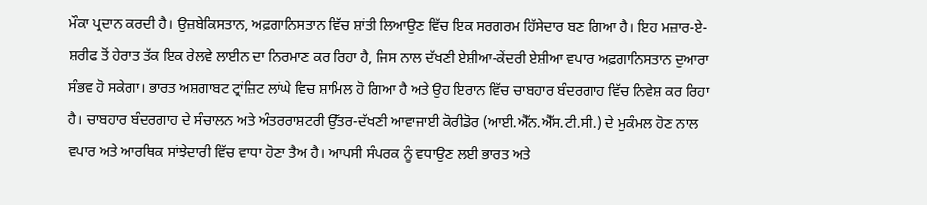ਮੌਕਾ ਪ੍ਰਦਾਨ ਕਰਦੀ ਹੈ। ਉਜ਼ਬੇਕਿਸਤਾਨ, ਅਫ਼ਗਾਨਿਸਤਾਨ ਵਿੱਚ ਸ਼ਾਂਤੀ ਲਿਆਉਣ ਵਿੱਚ ਇਕ ਸਰਗਰਮ ਹਿੱਸੇਦਾਰ ਬਣ ਗਿਆ ਹੈ। ਇਹ ਮਜ਼ਾਰ-ਏ-ਸ਼ਰੀਫ ਤੋਂ ਹੇਰਾਤ ਤੱਕ ਇਕ ਰੇਲਵੇ ਲਾਈਨ ਦਾ ਨਿਰਮਾਣ ਕਰ ਰਿਹਾ ਹੈ, ਜਿਸ ਨਾਲ ਦੱਖਣੀ ਏਸ਼ੀਆ-ਕੇਂਦਰੀ ਏਸ਼ੀਆ ਵਪਾਰ ਅਫ਼ਗਾਨਿਸਤਾਨ ਦੁਆਰਾ ਸੰਭਵ ਹੋ ਸਕੇਗਾ। ਭਾਰਤ ਅਸ਼ਗਾਬਟ ਟ੍ਰਾਂਜ਼ਿਟ ਲਾਂਘੇ ਵਿਚ ਸ਼ਾਮਿਲ ਹੋ ਗਿਆ ਹੈ ਅਤੇ ਉਹ ਇਰਾਨ ਵਿੱਚ ਚਾਬਹਾਰ ਬੰਦਰਗਾਹ ਵਿੱਚ ਨਿਵੇਸ਼ ਕਰ ਰਿਹਾ ਹੈ। ਚਾਬਹਾਰ ਬੰਦਰਗਾਹ ਦੇ ਸੰਚਾਲਨ ਅਤੇ ਅੰਤਰਰਾਸ਼ਟਰੀ ਉੱਤਰ-ਦੱਖਣੀ ਆਵਾਜਾਈ ਕੋਰੀਡੋਰ (ਆਈ.ਐੱਨ.ਐੱਸ.ਟੀ.ਸੀ.) ਦੇ ਮੁਕੰਮਲ ਹੋਣ ਨਾਲ ਵਪਾਰ ਅਤੇ ਆਰਥਿਕ ਸਾਂਝੇਦਾਰੀ ਵਿੱਚ ਵਾਧਾ ਹੋਣਾ ਤੈਅ ਹੈ। ਆਪਸੀ ਸੰਪਰਕ ਨੂੰ ਵਧਾਉਣ ਲਈ ਭਾਰਤ ਅਤੇ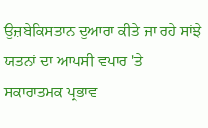ਉਜ਼ਬੇਕਿਸਤਾਨ ਦੁਆਰਾ ਕੀਤੇ ਜਾ ਰਹੇ ਸਾਂਝੇ ਯਤਨਾਂ ਦਾ ਆਪਸੀ ਵਪਾਰ 'ਤੇ ਸਕਾਰਾਤਮਕ ਪ੍ਰਭਾਵ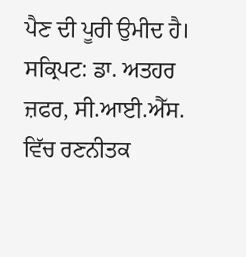ਪੈਣ ਦੀ ਪੂਰੀ ਉਮੀਦ ਹੈ।
ਸਕ੍ਰਿਪਟ: ਡਾ. ਅਤਹਰ ਜ਼ਫਰ, ਸੀ.ਆਈ.ਐੱਸ. ਵਿੱਚ ਰਣਨੀਤਕ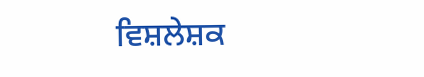ਵਿਸ਼ਲੇਸ਼ਕ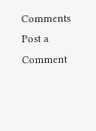Comments
Post a Comment